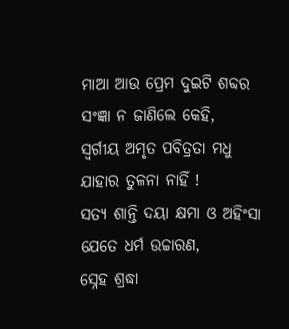ମାଆ ଆଉ ପ୍ରେମ ଦୁଇଟି ଶବ୍ଦର
ସଂଜ୍ଞା ନ ଜାଣିଲେ କେହି,
ସ୍ବର୍ଗୀୟ ଅମୃତ ପବିତ୍ରତା ମଧୁ
ଯାହାର ତୁଳନା ନାହିଁ !
ସତ୍ଯ ଶାନ୍ତି ଦୟା କ୍ଷମା ଓ ଅହିଂସା
ଯେତେ ଧର୍ମ ଉଚ୍ଚାରଣ,
ସ୍ନେହ ଶ୍ରଦ୍ଧା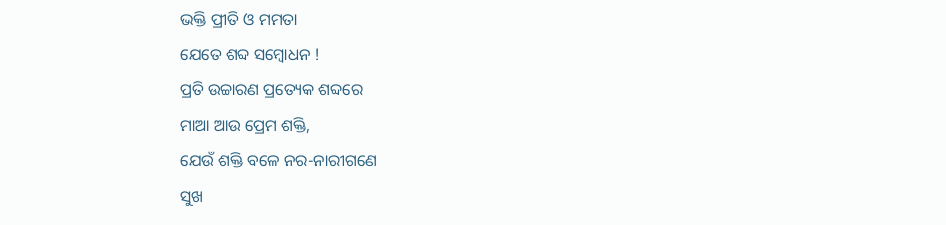ଭକ୍ତି ପ୍ରୀତି ଓ ମମତା
ଯେତେ ଶବ୍ଦ ସମ୍ବୋଧନ !
ପ୍ରତି ଉଚ୍ଚାରଣ ପ୍ରତ୍ୟେକ ଶବ୍ଦରେ
ମାଆ ଆଉ ପ୍ରେମ ଶକ୍ତି,
ଯେଉଁ ଶକ୍ତି ବଳେ ନର-ନାରୀଗଣେ
ସୁଖ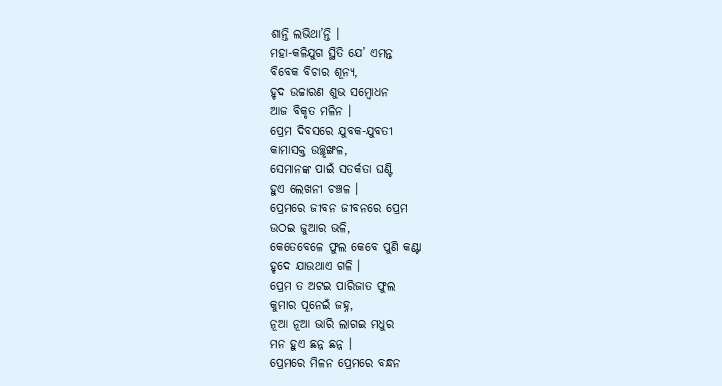ଶାନ୍ତି ଲଭିଥା’ନ୍ତି ।
ମହା-କଳିଯୁଗ ସ୍ଥିତି ଯେ’ ଏମନ୍ତ
ବିବେକ ବିଚାର ଶୂନ୍ଯ,
ହୃଦ ଉଚ୍ଚାରଣ ଶୁଭ ସମ୍ବୋଧନ
ଆଜ ବିକୃତ ମଳିନ ।
ପ୍ରେମ ଦିବସରେ ଯୁବକ-ଯୁବତୀ
କାମାସକ୍ତ ଉଚ୍ଛୃଙ୍ଖଳ,
ସେମାନଙ୍କ ପାଇଁ ସତର୍କତା ଘଣ୍ଟି
ହୁଏ ଲେଖନୀ ଚଞ୍ଚଳ ।
ପ୍ରେମରେ ଜୀବନ ଜୀବନରେ ପ୍ରେମ
ଉଠଇ ଜୁଆର ଭଳି,
କେତେବେଳେ ଫୁଲ କେବେ ପୁଣି କଣ୍ଟା
ହୃଦେ ଯାଉଥାଏ ଗଳି ।
ପ୍ରେମ ତ ଅଟଇ ପାରିଜାତ ଫୁଲ
କୁମାର ପୂନେଇଁ ଜହ୍ନ,
ନୂଆ ନୂଆ ଭାରି ଲାଗଇ ମଧୁର
ମନ ହୁଏ ଛନ୍ନ ଛନ୍ନ ।
ପ୍ରେମରେ ମିଳନ ପ୍ରେମରେ ବନ୍ଧନ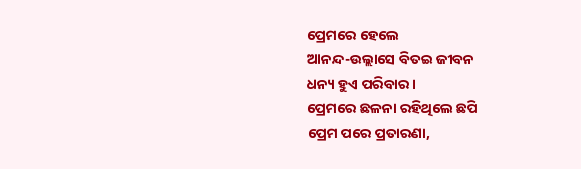ପ୍ରେମରେ ହେଲେ
ଆନନ୍ଦ-ଉଲ୍ଲାସେ ବିତଇ ଜୀବନ
ଧନ୍ୟ ହୁଏ ପରିବାର ।
ପ୍ରେମରେ ଛଳନା ରହିଥିଲେ ଛପି
ପ୍ରେମ ପରେ ପ୍ରତାରଣା,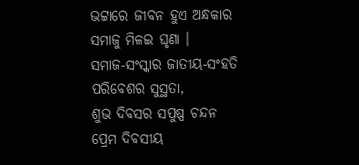ଭଟ୍ଟାରେ ଜୀବନ ହୁଏ ଅନ୍ଧକାର
ସମାଜୁ ମିଳଇ ଘୃଣା ।
ସମାଜ-ସଂସ୍କାର ଜାତୀୟ-ସଂହତି
ପରିବେଶର ସୁସ୍ଥତା,
ଶୁଭ ଦିବସର ସପୁଷ୍ପ ଚନ୍ଦନ
ପ୍ରେମ ଦିବସୀୟ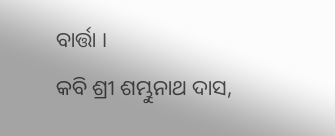ବାର୍ତ୍ତା ।
କବି ଶ୍ରୀ ଶମ୍ଭୁନାଥ ଦାସ,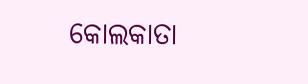କୋଲକାତା